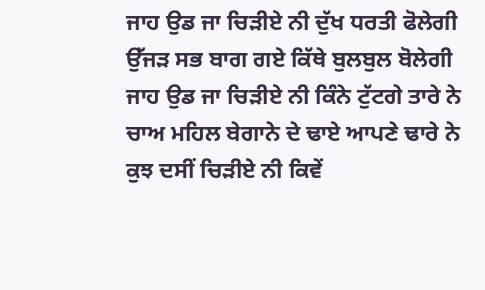ਜਾਹ ਉਡ ਜਾ ਚਿੜੀਏ ਨੀ ਦੁੱਖ ਧਰਤੀ ਫੋਲੇਗੀ
ਉੱਜੜ ਸਭ ਬਾਗ ਗਏ ਕਿੱਥੇ ਬੁਲਬੁਲ ਬੋਲੇਗੀ
ਜਾਹ ਉਡ ਜਾ ਚਿੜੀਏ ਨੀ ਕਿੰਨੇ ਟੁੱਟਗੇ ਤਾਰੇ ਨੇ
ਚਾਅ ਮਹਿਲ ਬੇਗਾਨੇ ਦੇ ਢਾਏ ਆਪਣੇ ਢਾਰੇ ਨੇ
ਕੁਝ ਦਸੀਂ ਚਿੜੀਏ ਨੀ ਕਿਵੇਂ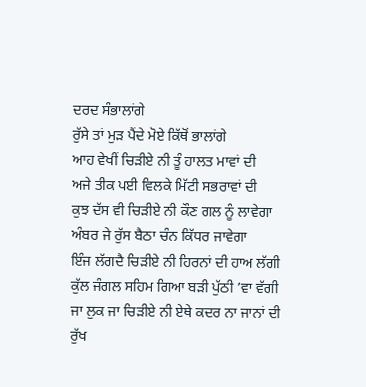ਦਰਦ ਸੰਭਾਲਾਂਗੇ
ਰੁੱਸੇ ਤਾਂ ਮੁੜ ਪੈਂਦੇ ਮੋਏ ਕਿੱਥੋਂ ਭਾਲਾਂਗੇ
ਆਹ ਵੇਖੀਂ ਚਿੜੀਏ ਨੀ ਤੂੰ ਹਾਲਤ ਮਾਵਾਂ ਦੀ
ਅਜੇ ਤੀਕ ਪਈ ਵਿਲਕੇ ਮਿੱਟੀ ਸਭਰਾਵਾਂ ਦੀ
ਕੁਝ ਦੱਸ ਵੀ ਚਿੜੀਏ ਨੀ ਕੌਣ ਗਲ ਨੂੰ ਲਾਵੇਗਾ
ਅੰਬਰ ਜੇ ਰੁੱਸ ਬੈਠਾ ਚੰਨ ਕਿੱਧਰ ਜਾਵੇਗਾ
ਇੰਜ ਲੱਗਦੈ ਚਿੜੀਏ ਨੀ ਹਿਰਨਾਂ ਦੀ ਹਾਅ ਲੱਗੀ
ਕੁੱਲ ਜੰਗਲ ਸਹਿਮ ਗਿਆ ਬੜੀ ਪੁੱਠੀ ’ਵਾ ਵੱਗੀ
ਜਾ ਲੁਕ ਜਾ ਚਿੜੀਏ ਨੀ ਏਥੇ ਕਦਰ ਨਾ ਜਾਨਾਂ ਦੀ
ਰੁੱਖ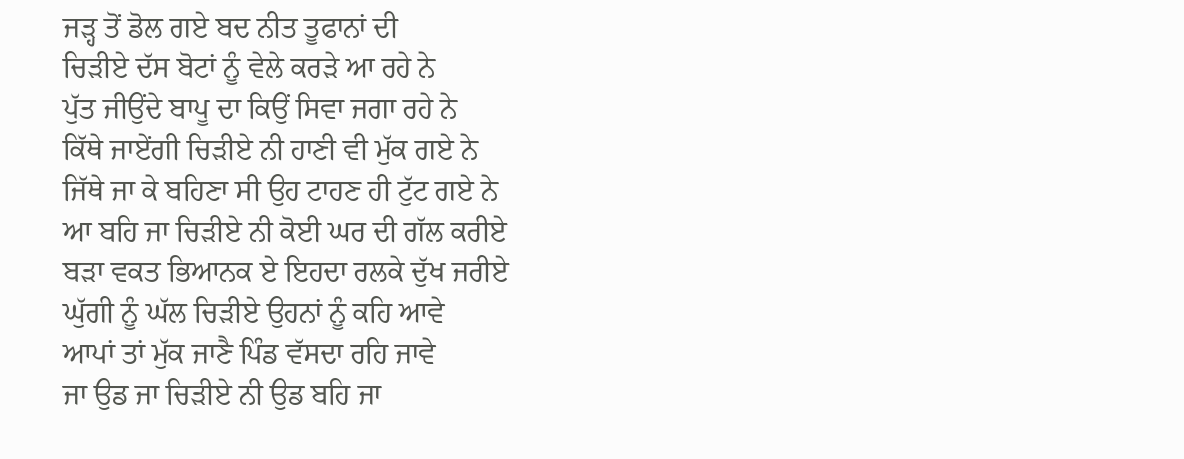ਜੜ੍ਹ ਤੋਂ ਡੋਲ ਗਏ ਬਦ ਨੀਤ ਤੂਫਾਨਾਂ ਦੀ
ਚਿੜੀਏ ਦੱਸ ਬੋਟਾਂ ਨੂੰ ਵੇਲੇ ਕਰੜੇ ਆ ਰਹੇ ਨੇ
ਪੁੱਤ ਜੀਉਂਦੇ ਬਾਪੂ ਦਾ ਕਿਉਂ ਸਿਵਾ ਜਗਾ ਰਹੇ ਨੇ
ਕਿੱਥੇ ਜਾਏਂਗੀ ਚਿੜੀਏ ਨੀ ਹਾਣੀ ਵੀ ਮੁੱਕ ਗਏ ਨੇ
ਜਿੱਥੇ ਜਾ ਕੇ ਬਹਿਣਾ ਸੀ ਉਹ ਟਾਹਣ ਹੀ ਟੁੱਟ ਗਏ ਨੇ
ਆ ਬਹਿ ਜਾ ਚਿੜੀਏ ਨੀ ਕੋਈ ਘਰ ਦੀ ਗੱਲ ਕਰੀਏ
ਬੜਾ ਵਕਤ ਭਿਆਨਕ ਏ ਇਹਦਾ ਰਲਕੇ ਦੁੱਖ ਜਰੀਏ
ਘੁੱਗੀ ਨੂੰ ਘੱਲ ਚਿੜੀਏ ਉਹਨਾਂ ਨੂੰ ਕਹਿ ਆਵੇ
ਆਪਾਂ ਤਾਂ ਮੁੱਕ ਜਾਣੈ ਪਿੰਡ ਵੱਸਦਾ ਰਹਿ ਜਾਵੇ
ਜਾ ਉਡ ਜਾ ਚਿੜੀਏ ਨੀ ਉਡ ਬਹਿ ਜਾ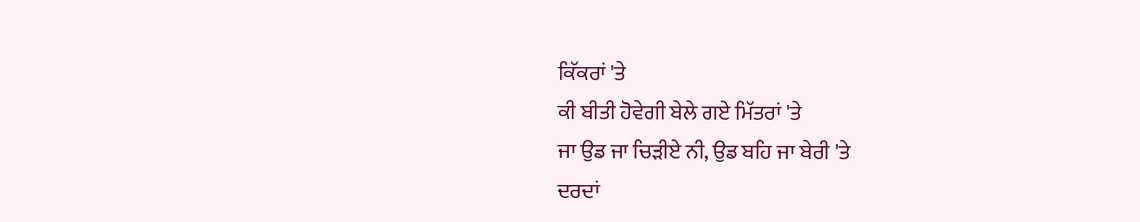ਕਿੱਕਰਾਂ 'ਤੇ
ਕੀ ਬੀਤੀ ਹੋਵੇਗੀ ਬੇਲੇ ਗਏ ਮਿੱਤਰਾਂ 'ਤੇ
ਜਾ ਉਡ ਜਾ ਚਿੜੀਏ ਨੀ, ਉਡ ਬਹਿ ਜਾ ਬੇਰੀ 'ਤੇ
ਦਰਦਾਂ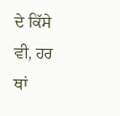ਦੇ ਕਿੱਸੇ ਵੀ, ਹਰ ਥਾਂ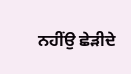ਨਹੀਂਉ ਛੇੜੀਦੇ